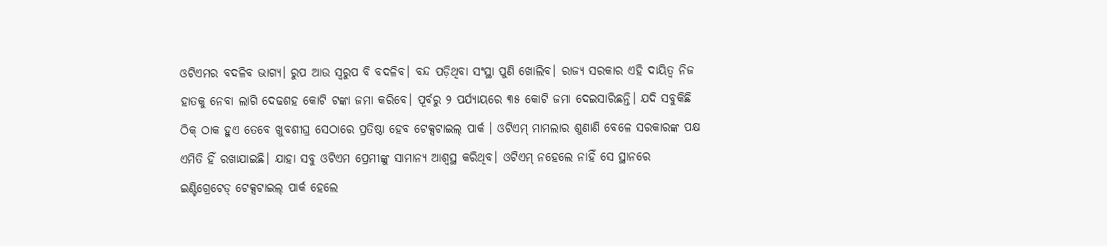ଓଟିଏମର ବଦଳିବ ଭାଗ୍ୟ। ରୁପ ଆଉ ସ୍ୱରୁପ ବି ବଦଳିବ। ବନ୍ଦ ପଡ଼ିଥିବା ସଂସ୍ଥା ପୁଣି ଖୋଲିବ। ରାଜ୍ୟ ସରକାର ଏହି ଦାୟିତ୍ୱ ନିଜ ହାତକୁ ନେବା ଲାଗି ଦେଢଶହ କୋଟି ଟଙ୍କା ଜମା କରିବେ। ପୂର୍ବରୁ ୨ ପର୍ଯ୍ୟାୟରେ ୩୫ କୋଟି ଜମା ଦେଇସାରିଛନ୍ତି। ଯଦି ସବୁକିଛି ଠିକ୍ ଠାକ ହୁଏ ତେବେ ଖୁବଶୀଘ୍ର ସେଠାରେ ପ୍ରତିଷ୍ଠା ହେବ ଟେକ୍ସଟାଇଲ୍ ପାର୍କ । ଓଟିଏମ୍ ମାମଲାର ଶୁଣାଣି ବେଳେ ସରକାରଙ୍କ ପକ୍ଷ ଏମିତି ହିଁ ରଖାଯାଇଛି। ଯାହା ସବୁ ଓଟିଏମ ପ୍ରେମୀଙ୍କୁ ସାମାନ୍ୟ ଆଶ୍ୱସ୍ଥ କରିଥିବ। ଓଟିଏମ୍ ନହେଲେ ନାହିଁ ସେ ସ୍ଥାନରେ ଇଣ୍ଟିଗ୍ରେଟେଡ୍ ଟେକ୍ସଟାଇଲ୍ ପାର୍କ ହେଲେ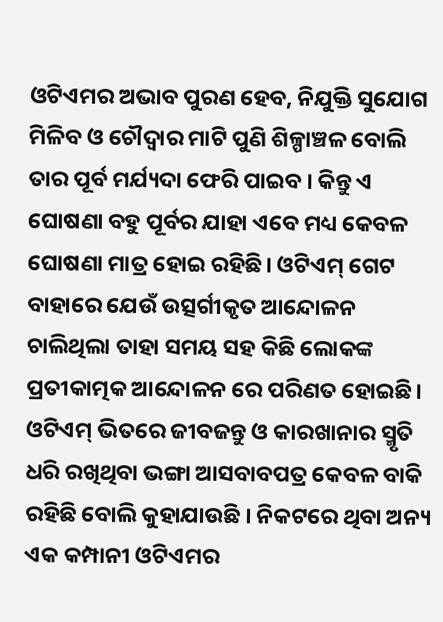ଓଟିଏମର ଅଭାବ ପୁରଣ ହେବ, ନିଯୁକ୍ତି ସୁଯୋଗ ମିଳିବ ଓ ଚୌଦ୍ୱାର ମାଟି ପୁଣି ଶିଳ୍ପାଞ୍ଚଳ ବୋଲି ତାର ପୂର୍ବ ମର୍ଯ୍ୟଦା ଫେରି ପାଇବ । କିନ୍ତୁ ଏ ଘୋଷଣା ବହୁ ପୂର୍ବର ଯାହା ଏବେ ମଧ୍ୟ କେବଳ ଘୋଷଣା ମାତ୍ର ହୋଇ ରହିଛି। ଓଟିଏମ୍ ଗେଟ ବାହାରେ ଯେଉଁ ଉତ୍ସର୍ଗୀକୃତ ଆନ୍ଦୋଳନ ଚାଲିଥିଲା ତାହା ସମୟ ସହ କିଛି ଲୋକଙ୍କ ପ୍ରତୀକାତ୍ମକ ଆନ୍ଦୋଳନ ରେ ପରିଣତ ହୋଇଛି। ଓଟିଏମ୍ ଭିତରେ ଜୀବଜନ୍ତୁ ଓ କାରଖାନାର ସ୍ମୃତି ଧରି ରଖିଥିବା ଭଙ୍ଗା ଆସବାବପତ୍ର କେବଳ ବାକି ରହିଛି ବୋଲି କୁହାଯାଉଛି । ନିକଟରେ ଥିବା ଅନ୍ୟ ଏକ କମ୍ପାନୀ ଓଟିଏମର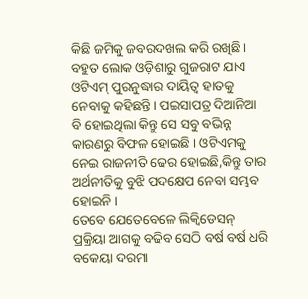କିଛି ଜମିକୁ ଜବରଦଖଲ କରି ରଖିଛି। ବହୁତ ଲୋକ ଓଡ଼ିଶାରୁ ଗୁଜରାଟ ଯାଏ ଓଟିଏମ୍ ପୁରନୁଦ୍ଧାର ଦାୟିତ୍ୱ ହାତକୁ ନେବାକୁ କହିଛନ୍ତି। ପଇସାପତ୍ର ଦିଆନିଆ ବି ହୋଇଥିଲା କିନ୍ତୁ ସେ ସବୁ ବଭିନ୍ନ କାରଣରୁ ବିଫଳ ହୋଇଛି । ଓଟିଏମକୁ ନେଇ ରାଜନୀତି ଢେର ହୋଇଛି,କିନ୍ତୁ ତାର ଅର୍ଥନୀତିକୁ ବୁଝି ପଦକ୍ଷେପ ନେବା ସମ୍ଭବ ହୋଇନି ।
ତେବେ ଯେତେବେଳେ ଲିକ୍ୱିଡେସନ୍ ପ୍ରକ୍ରିୟା ଆଗକୁ ବଢିବ ସେଠି ବର୍ଷ ବର୍ଷ ଧରି ବକେୟା ଦରମା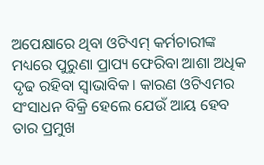ଅପେକ୍ଷାରେ ଥିବା ଓଟିଏମ୍ କର୍ମଚାରୀଙ୍କ ମଧ୍ୟରେ ପୁରୁଣା ପ୍ରାପ୍ୟ ଫେରିବା ଆଶା ଅଧିକ ଦୃଢ ରହିବା ସ୍ୱାଭାବିକ। କାରଣ ଓଟିଏମର ସଂସାଧନ ବିକ୍ରି ହେଲେ ଯେଉଁ ଆୟ ହେବ ତାର ପ୍ରମୁଖ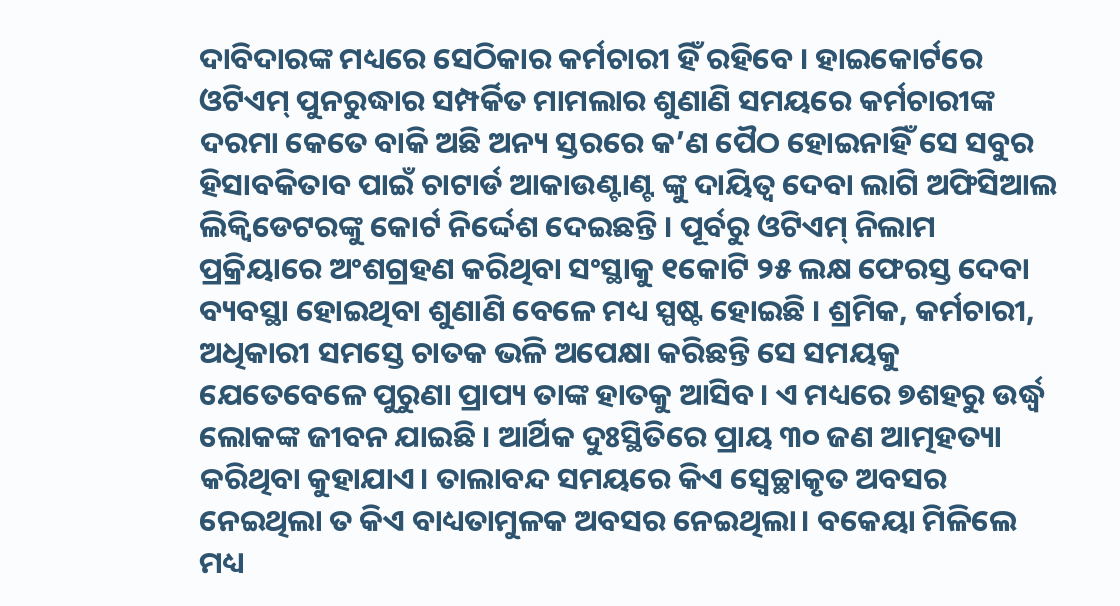ଦାବିଦାରଙ୍କ ମଧ୍ୟରେ ସେଠିକାର କର୍ମଚାରୀ ହିଁ ରହିବେ । ହାଇକୋର୍ଟରେ ଓଟିଏମ୍ ପୁନରୁଦ୍ଧାର ସମ୍ପର୍କିତ ମାମଲାର ଶୁଣାଣି ସମୟରେ କର୍ମଚାରୀଙ୍କ ଦରମା କେତେ ବାକି ଅଛି ଅନ୍ୟ ସ୍ତରରେ କ’ଣ ପୈଠ ହୋଇନାହିଁ ସେ ସବୁର ହିସାବକିତାବ ପାଇଁ ଚାଟାର୍ଡ ଆକାଉଣ୍ଟାଣ୍ଟ ଙ୍କୁ ଦାୟିତ୍ୱ ଦେବା ଲାଗି ଅଫିସିଆଲ ଲିକ୍ୱିଡେଟରଙ୍କୁ କୋର୍ଟ ନିର୍ଦ୍ଦେଶ ଦେଇଛନ୍ତି । ପୂର୍ବରୁ ଓଟିଏମ୍ ନିଲାମ ପ୍ରକ୍ରିୟାରେ ଅଂଶଗ୍ରହଣ କରିଥିବା ସଂସ୍ଥାକୁ ୧କୋଟି ୨୫ ଲକ୍ଷ ଫେରସ୍ତ ଦେବା ବ୍ୟବସ୍ଥା ହୋଇଥିବା ଶୁଣାଣି ବେଳେ ମଧ୍ୟ ସ୍ପଷ୍ଟ ହୋଇଛି । ଶ୍ରମିକ, କର୍ମଚାରୀ, ଅଧିକାରୀ ସମସ୍ତେ ଚାତକ ଭଳି ଅପେକ୍ଷା କରିଛନ୍ତି ସେ ସମୟକୁ ଯେତେବେଳେ ପୁରୁଣା ପ୍ରାପ୍ୟ ତାଙ୍କ ହାତକୁ ଆସିବ। ଏ ମଧ୍ୟରେ ୭ଶହରୁ ଉର୍ଦ୍ଧ୍ୱ ଲୋକଙ୍କ ଜୀବନ ଯାଇଛି । ଆର୍ଥିକ ଦୁଃସ୍ଥିତିରେ ପ୍ରାୟ ୩୦ ଜଣ ଆତ୍ମହତ୍ୟା କରିଥିବା କୁହାଯାଏ। ତାଲାବନ୍ଦ ସମୟରେ କିଏ ସ୍ୱେଚ୍ଛାକୃତ ଅବସର ନେଇଥିଲା ତ କିଏ ବାଧ୍ୟତାମୁଳକ ଅବସର ନେଇଥିଲା। ବକେୟା ମିଳିଲେ ମଧ୍ୟ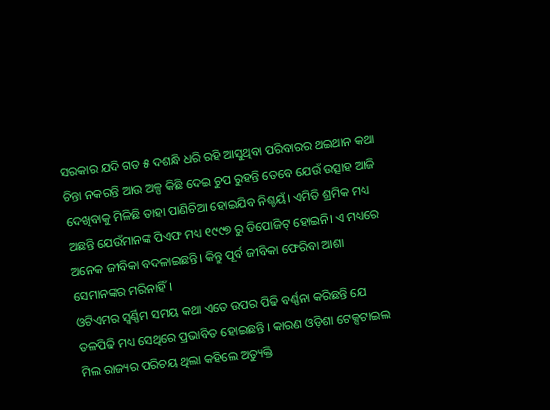ସରକାର ଯଦି ଗତ ୫ ଦଶନ୍ଧି ଧରି ରହି ଆସୁଥିବା ପରିବାରର ଥଇଥାନ କଥା ଚିନ୍ତା ନକରନ୍ତି ଆଉ ଅଳ୍ପ କିଛି ଦେଇ ଚୁପ ରୁହନ୍ତି ତେବେ ଯେଉଁ ଉତ୍ସାହ ଆଜି ଦେଖିବାକୁ ମିଳିଛି ତାହା ପାଣିଚିଆ ହୋଇଯିବ ନିଶ୍ଚୟଁ। ଏମିତି ଶ୍ରମିକ ମଧ୍ୟ ଅଛନ୍ତି ଯେଉଁମାନଙ୍କ ପିଏଫ ମଧ୍ୟ ୧୯୯୭ ରୁ ଡିପୋଜିଟ୍ ହୋଇନି। ଏ ମଧ୍ୟରେ ଅନେକ ଜୀବିକା ବଦଳାଇଛନ୍ତି। କିନ୍ତୁ ପୂର୍ବ ଜୀବିକା ଫେରିବା ଆଶା ସେମାନଙ୍କର ମରିନାହିଁ ।
ଓଟିଏମର ସ୍ୱର୍ଣ୍ଣିମ ସମୟ କଥା ଏତେ ଉପର ପିଢି ବର୍ଣ୍ଣନା କରିଛନ୍ତି ଯେ ତଳପିଢି ମଧ୍ୟ ସେଥିରେ ପ୍ରଭାବିତ ହୋଇଛନ୍ତି । କାରଣ ଓଡ଼ିଶା ଟେକ୍ସଟାଇଲ ମିଲ ରାଜ୍ୟର ପରିଚୟ ଥିଲା କହିଲେ ଅତ୍ୟୁକ୍ତି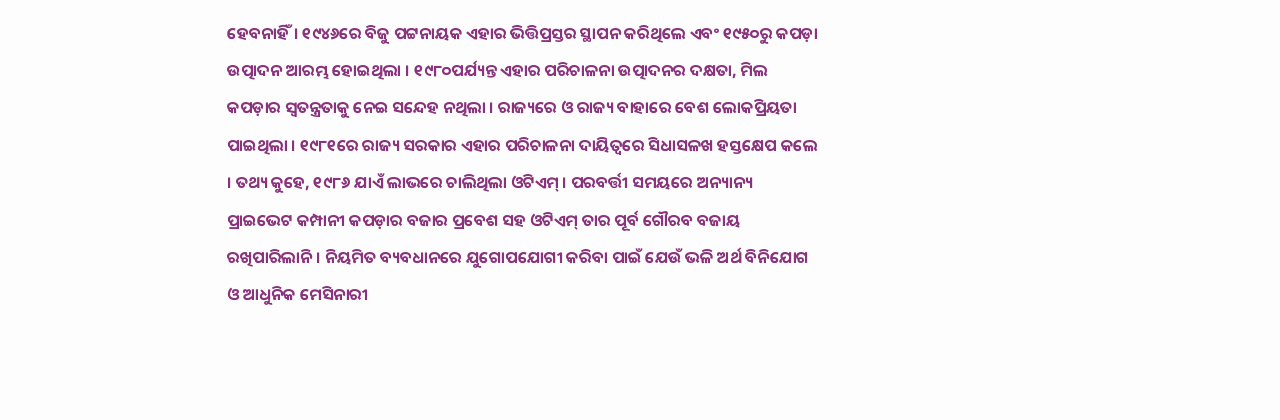ହେବନାହିଁ। ୧୯୪୬ରେ ବିଜୁ ପଟ୍ଟନାୟକ ଏହାର ଭିତ୍ତିପ୍ରସ୍ତର ସ୍ଥାପନ କରିଥିଲେ ଏବଂ ୧୯୫୦ରୁ କପଡ଼ା ଉତ୍ପାଦନ ଆରମ୍ଭ ହୋଇଥିଲା । ୧୯୮୦ପର୍ଯ୍ୟନ୍ତ ଏହାର ପରିଚାଳନା ଉତ୍ପାଦନର ଦକ୍ଷତା, ମିଲ କପଡ଼ାର ସ୍ୱତନ୍ତ୍ରତାକୁ ନେଇ ସନ୍ଦେହ ନଥିଲା । ରାଜ୍ୟରେ ଓ ରାଜ୍ୟ ବାହାରେ ବେଶ ଲୋକପ୍ରିୟତା ପାଇଥିଲା । ୧୯୮୧ରେ ରାଜ୍ୟ ସରକାର ଏହାର ପରିଚାଳନା ଦାୟିତ୍ୱରେ ସିଧାସଳଖ ହସ୍ତକ୍ଷେପ କଲେ । ତଥ୍ୟ କୁହେ, ୧୯୮୬ ଯାଏଁ ଲାଭରେ ଚାଲିଥିଲା ଓଟିଏମ୍ । ପରବର୍ତ୍ତୀ ସମୟରେ ଅନ୍ୟାନ୍ୟ ପ୍ରାଇଭେଟ କମ୍ପାନୀ କପଡ଼ାର ବଜାର ପ୍ରବେଶ ସହ ଓଟିଏମ୍ ତାର ପୂର୍ବ ଗୌରବ ବଜାୟ ରଖିପାରିଲାନି। ନିୟମିତ ବ୍ୟବଧାନରେ ଯୁଗୋପଯୋଗୀ କରିବା ପାଇଁ ଯେଉଁ ଭଳି ଅର୍ଥ ବିନିଯୋଗ ଓ ଆଧୁନିକ ମେସିନାରୀ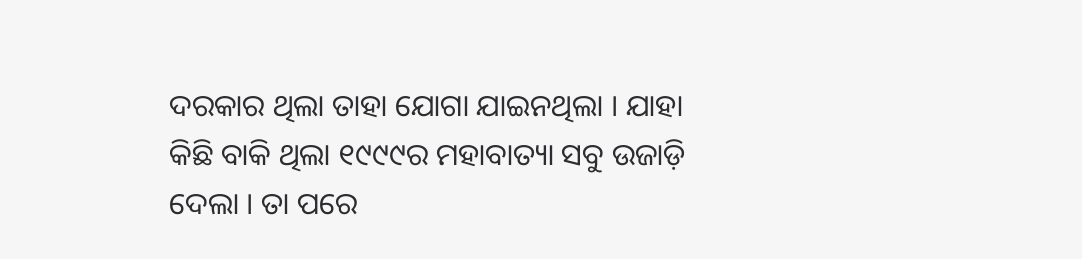ଦରକାର ଥିଲା ତାହା ଯୋଗା ଯାଇନଥିଲା । ଯାହା କିଛି ବାକି ଥିଲା ୧୯୯୯ର ମହାବାତ୍ୟା ସବୁ ଉଜାଡ଼ି ଦେଲା । ତା ପରେ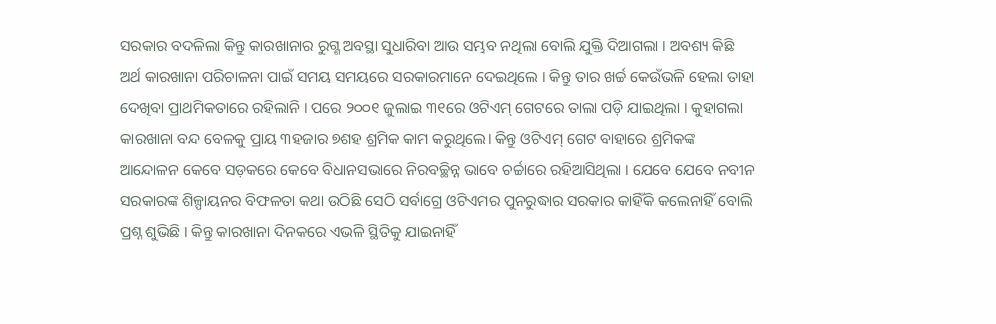ସରକାର ବଦଳିଲା କିନ୍ତୁ କାରଖାନାର ରୁଗ୍ଣ ଅବସ୍ଥା ସୁଧାରିବା ଆଉ ସମ୍ଭବ ନଥିଲା ବୋଲି ଯୁକ୍ତି ଦିଆଗଲା । ଅବଶ୍ୟ କିଛି ଅର୍ଥ କାରଖାନା ପରିଚାଳନା ପାଇଁ ସମୟ ସମୟରେ ସରକାରମାନେ ଦେଇଥିଲେ । କିନ୍ତୁ ତାର ଖର୍ଚ୍ଚ କେଉଁଭଳି ହେଲା ତାହା ଦେଖିବା ପ୍ରାଥମିକତାରେ ରହିଲାନି । ପରେ ୨୦୦୧ ଜୁଲାଇ ୩୧ରେ ଓଟିଏମ୍ ଗେଟରେ ତାଲା ପଡ଼ି ଯାଇଥିଲା । କୁହାଗଲା କାରଖାନା ବନ୍ଦ ବେଳକୁ ପ୍ରାୟ ୩ହଜାର ୭ଶହ ଶ୍ରମିକ କାମ କରୁଥିଲେ। କିନ୍ତୁ ଓଟିଏମ୍ ଗେଟ ବାହାରେ ଶ୍ରମିକଙ୍କ ଆନ୍ଦୋଳନ କେବେ ସଡ଼କରେ କେବେ ବିଧାନସଭାରେ ନିରବଚ୍ଛିନ୍ନ ଭାବେ ଚର୍ଚ୍ଚାରେ ରହିଆସିଥିଲା । ଯେବେ ଯେବେ ନବୀନ ସରକାରଙ୍କ ଶିଳ୍ପାୟନର ବିଫଳତା କଥା ଉଠିଛି ସେଠି ସର୍ବାଗ୍ରେ ଓଟିଏମର ପୁନରୁଦ୍ଧାର ସରକାର କାହିଁକି କଲେନାହିଁ ବୋଲି ପ୍ରଶ୍ନ ଶୁଭିଛି । କିନ୍ତୁ କାରଖାନା ଦିନକରେ ଏଭଳି ସ୍ଥିତିକୁ ଯାଇନାହିଁ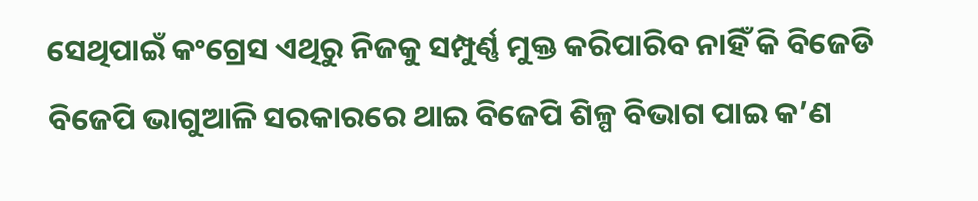ସେଥିପାଇଁ କଂଗ୍ରେସ ଏଥିରୁ ନିଜକୁ ସମ୍ପୁର୍ଣ୍ଣ ମୁକ୍ତ କରିପାରିବ ନାହିଁ କି ବିଜେଡି ବିଜେପି ଭାଗୁଆଳି ସରକାରରେ ଥାଇ ବିଜେପି ଶିଳ୍ପ ବିଭାଗ ପାଇ କ’ଣ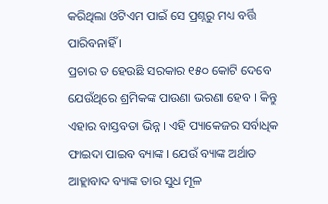କରିଥିଲା ଓଟିଏମ ପାଇଁ ସେ ପ୍ରଶ୍ନରୁ ମଧ୍ୟ ବର୍ତ୍ତି ପାରିବନାହିଁ ।
ପ୍ରଚାର ତ ହେଉଛି ସରକାର ୧୫୦ କୋଟି ଦେବେ ଯେଉଁଥିରେ ଶ୍ରମିକଙ୍କ ପାଉଣା ଭରଣା ହେବ । କିନ୍ତୁ ଏହାର ବାସ୍ତବତା ଭିନ୍ନ । ଏହି ପ୍ୟାକେଜର ସର୍ବାଧିକ ଫାଇଦା ପାଇବ ବ୍ୟାଙ୍କ । ଯେଉଁ ବ୍ୟାଙ୍କ ଅର୍ଥାତ ଆହ୍ଲାବାଦ ବ୍ୟାଙ୍କ ତାର ସୁଧ ମୂଳ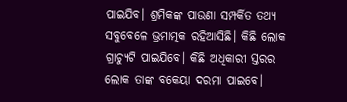ପାଇଯିବ। ଶ୍ରମିକଙ୍କ ପାଉଣା ସମ୍ପର୍କିତ ତଥ୍ୟ ସବୁବେଳେ ଭ୍ରମାତ୍ମକ ରହିଆସିଛି। କିଛି ଲୋକ ଗ୍ରାଚ୍ୟୁଟି ପାଇଯିବେ। କିଛି ଅଧିକାରୀ ସ୍ତରର ଲୋକ ତାଙ୍କ ବକେୟା ଦରମା ପାଇବେ।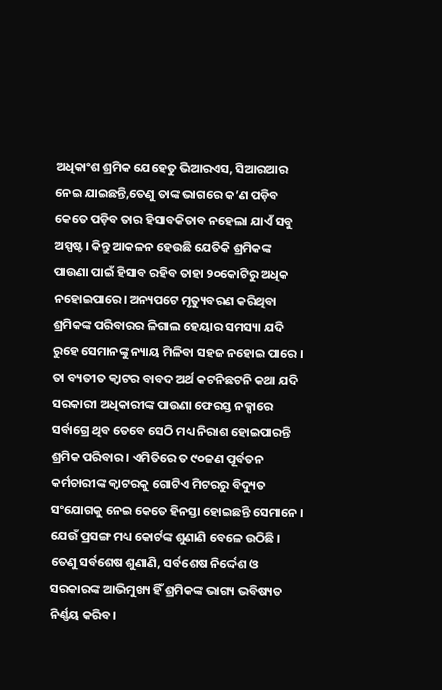ଅଧିକାଂଶ ଶ୍ରମିକ ଯେହେତୁ ଭିଆରଏସ, ସିଆରଆର ନେଇ ଯାଇଛନ୍ତି,ତେଣୁ ତାଙ୍କ ଭାଗରେ କ’ଣ ପଡ଼ିବ କେତେ ପଡ଼ିବ ତାର ହିସାବକିତାବ ନହେଲା ଯାଏଁ ସବୁ ଅସ୍ପଷ୍ଟ। କିନ୍ତୁ ଆକଳନ ହେଉଛି ଯେତିକି ଶ୍ରମିକଙ୍କ ପାଉଣା ପାଇଁ ହିସାବ ରହିବ ତାହା ୨୦କୋଟିରୁ ଅଧିକ ନହୋଇପାରେ। ଅନ୍ୟପଟେ ମୃତ୍ୟୁବରଣ କରିଥିବା ଶ୍ରମିକଙ୍କ ପରିବାରର ଳିଗାଲ ହେୟାର ସମସ୍ୟା ଯଦି ରୁହେ ସେମାନଙ୍କୁ ନ୍ୟାୟ ମିଳିବା ସହଜ ନହୋଇ ପାରେ । ତା ବ୍ୟତୀତ କ୍ୱାଟର ବାବଦ ଅର୍ଥ କଟନିଛଟନି କଥା ଯଦି ସରକାରୀ ଅଧିକାରୀଙ୍କ ପାଉଣା ଫେରସ୍ତ ନକ୍ସାରେ ସର୍ବାଗ୍ରେ ଥିବ ତେବେ ସେଠି ମଧ୍ୟ ନିରାଶ ହୋଇପାରନ୍ତି ଶ୍ରମିକ ପରିବାର । ଏମିତିରେ ତ ୯୦ଜଣ ପୂର୍ବତନ କର୍ମଚାରୀଙ୍କ କ୍ୱାଟରକୁ ଗୋଟିଏ ମିଟରରୁ ବିଦ୍ୟୁତ ସଂଯୋଗକୁ ନେଇ କେତେ ହିନସ୍ତା ହୋଇଛନ୍ତି ସେମାନେ । ଯେଉଁ ପ୍ରସଙ୍ଗ ମଧ୍ୟ କୋର୍ଟଙ୍କ ଶୁଣାଣି ବେଳେ ଉଠିଛି । ତେଣୁ ସର୍ବଶେଷ ଶୁଣାଣି, ସର୍ବଶେଷ ନିର୍ଦ୍ଦେଶ ଓ ସରକାରଙ୍କ ଆଭିମୁଖ୍ୟ ହିଁ ଶ୍ରମିକଙ୍କ ଭାଗ୍ୟ ଭବିଷ୍ୟତ ନିର୍ଣ୍ଣୟ କରିବ।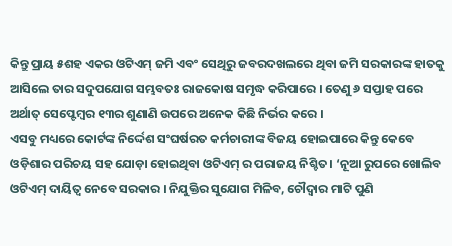କିନ୍ତୁ ପ୍ରାୟ ୫ଶହ ଏକର ଓଟିଏମ୍ ଜମି ଏବଂ ସେଥିରୁ ଜବରଦଖଲରେ ଥିବା ଜମି ସରକାରଙ୍କ ହାତକୁ ଆସିଲେ ତାର ସଦୁପଯୋଗ ସମ୍ଭବତଃ ରାଜକୋଷ ସମୃଦ୍ଧ କରିପାରେ । ତେଣୁ ୬ ସପ୍ତାହ ପରେ ଅର୍ଥାତ୍ ସେପ୍ଟେମ୍ବର ୧୩ର ଶୁଣାଣି ଉପରେ ଅନେକ କିଛି ନିର୍ଭର କରେ ।
ଏସବୁ ମଧ୍ୟରେ କୋର୍ଟଙ୍କ ନିର୍ଦ୍ଦେଶ ସଂଘର୍ଷରତ କର୍ମଚାରୀଙ୍କ ବିଜୟ ହୋଇପାରେ କିନ୍ତୁ କେବେ ଓଡ଼ିଶାର ପରିଚୟ ସହ ଯୋଡ଼ା ହୋଇଥିବା ଓଟିଏମ୍ ର ପରାଜୟ ନିଶ୍ଚିତ। ‘ନୂଆ ରୁପରେ ଖୋଲିବ ଓଟିଏମ୍ ଦାୟିତ୍ୱ ନେବେ ସରକାର । ନିଯୁକ୍ତିର ସୁଯୋଗ ମିଳିବ, ଚୌଦ୍ୱାର ମାଟି ପୁଣି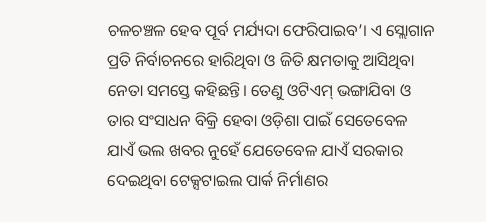ଚଳଚଞ୍ଚଳ ହେବ ପୂର୍ବ ମର୍ଯ୍ୟଦା ଫେରିପାଇବ’। ଏ ସ୍ଲୋଗାନ ପ୍ରତି ନିର୍ବାଚନରେ ହାରିଥିବା ଓ ଜିତି କ୍ଷମତାକୁ ଆସିଥିବା ନେତା ସମସ୍ତେ କହିଛନ୍ତି। ତେଣୁ ଓଟିଏମ୍ ଭଙ୍ଗାଯିବା ଓ ତାର ସଂସାଧନ ବିକ୍ରି ହେବା ଓଡ଼ିଶା ପାଇଁ ସେତେବେଳ ଯାଏଁ ଭଲ ଖବର ନୁହେଁ ଯେତେବେଳ ଯାଏଁ ସରକାର ଦେଇଥିବା ଟେକ୍ସଟାଇଲ ପାର୍କ ନିର୍ମାଣର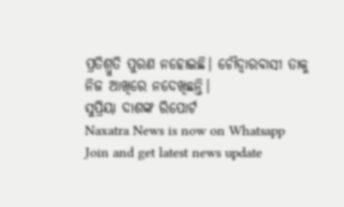ପ୍ରତିଶ୍ରୁତି ପୁରଣ ନହୋଇଛି। ଚୌଦ୍ବାରବାସୀ ତାକୁ ନିଜ ଆଖିରେ ନଦେଖିଛନ୍ତି।
ସୁପ୍ରିୟା ଦାଶଙ୍କ ରିପୋର୍ଟ
Naxatra News is now on Whatsapp
Join and get latest news update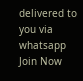delivered to you via whatsapp
Join Now